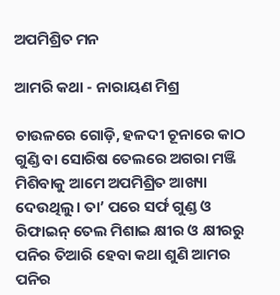ଅପମିଶ୍ରିତ ମନ

ଆମରି କଥା - ନାରାୟଣ ମିଶ୍ର

ଚାଉଳରେ ଗୋଡ଼ି, ହଳଦୀ ଚୂନାରେ କାଠ ଗୁଣ୍ଡି ବା ସୋରିଷ ତେଲରେ ଅଗରା ମଞ୍ଜି ମିଶିବାକୁ ଆମେ ଅପମିଶ୍ରିତ ଆଖ୍ୟା ଦେଉଥିଲୁ। ତା’ ପରେ ସର୍ଫ ଗୁଣ୍ଡ ଓ ରିଫାଇନ୍ ତେଲ ମିଶାଇ କ୍ଷୀର ଓ କ୍ଷୀରରୁ ପନିର ତିଆରି ହେବା କଥା ଶୁଣି ଆମର ପନିର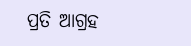ପ୍ରତି ଆଗ୍ରହ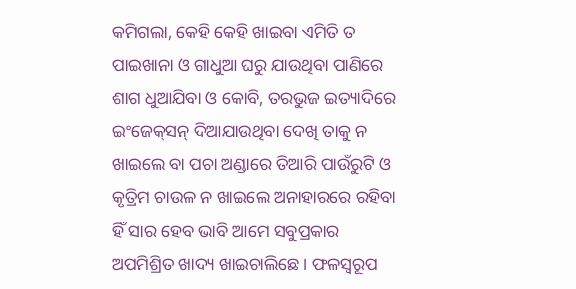କମିଗଲା, କେହି କେହି ଖାଇବା ଏମିତି ତ ପାଇଖାନା ଓ ଗାଧୁଆ ଘରୁ ଯାଉଥିବା ପାଣିରେ ଶାଗ ଧୁଆଯିବା ଓ କୋବି, ତରଭୁଜ ଇତ୍ୟାଦିରେ ଇଂଜେକ୍‌ସନ୍ ଦିଆଯାଉଥିବା ଦେଖି ତାକୁ ନ ଖାଇଲେ ବା ପଚା ଅଣ୍ଡାରେ ତିଆରି ପାଉଁରୁଟି ଓ କୃତ୍ରିମ ଚାଉଳ ନ ଖାଇଲେ ଅନାହାରରେ ରହିବା ହିଁ ସାର ହେବ ଭାବି ଆମେ ସବୁପ୍ରକାର ଅପମିଶ୍ରିତ ଖାଦ୍ୟ ଖାଇଚାଲିଛେ। ଫଳସ୍ବରୂପ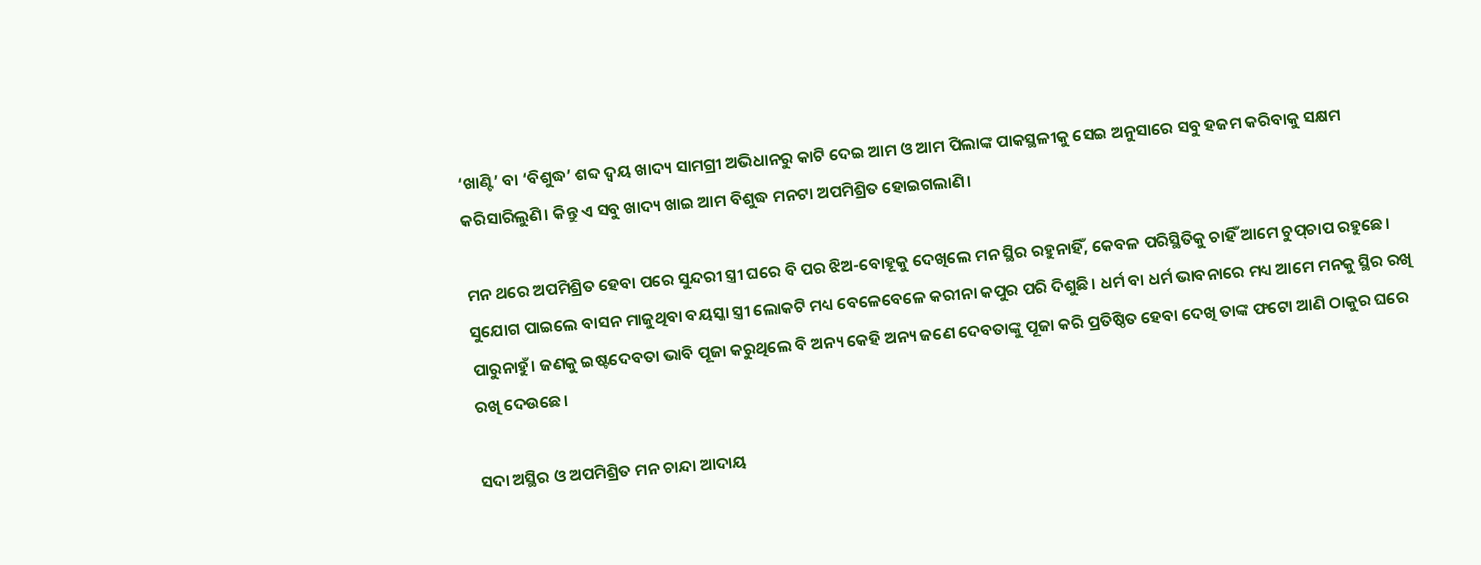‘ଖାଣ୍ଟି’ ବା ‘ବିଶୁଦ୍ଧ’ ଶବ୍ଦ ଦ୍ବୟ ଖାଦ୍ୟ ସାମଗ୍ରୀ ଅଭିଧାନରୁ କାଟି ଦେଇ ଆମ ଓ ଆମ ପିଲାଙ୍କ ପାକସ୍ଥଳୀକୁ ସେଇ ଅନୁସାରେ ସବୁ ହଜମ କରିବାକୁ ସକ୍ଷମ କରିସାରିଲୁଣି। କିନ୍ତୁ ଏ ସବୁ ଖାଦ୍ୟ ଖାଇ ଆମ ବିଶୁଦ୍ଧ ମନଟା ଅପମିଶ୍ରିତ ହୋଇଗଲାଣି।

ମନ ଥରେ ଅପମିଶ୍ରିତ ହେବା ପରେ ସୁନ୍ଦରୀ ସ୍ତ୍ରୀ ଘରେ ବି ପର ଝିଅ-ବୋହୂକୁ ଦେଖିଲେ ମନ ସ୍ଥିର ରହୁନାହିଁ, କେବଳ ପରିସ୍ଥିତିକୁ ଚାହିଁ ଆମେ ଚୁପ୍‌ଚାପ ରହୁଛେ। ସୁଯୋଗ ପାଇଲେ ବାସନ ମାଜୁଥିବା ବୟସ୍କା ସ୍ତ୍ରୀ ଲୋକଟି ମଧ୍ୟ ବେଳେବେଳେ କରୀନା କପୁର ପରି ଦିଶୁଛି। ଧର୍ମ ବା ଧର୍ମ ଭାବନାରେ ମଧ୍ୟ ଆମେ ମନକୁ ସ୍ଥିର ରଖି ପାରୁନାହୁଁ। ଜଣକୁ ଇଷ୍ଟଦେବତା ଭାବି ପୂଜା କରୁଥିଲେ ବି ଅନ୍ୟ କେହି ଅନ୍ୟ ଜଣେ ଦେବତାଙ୍କୁ ପୂଜା କରି ପ୍ରତିଷ୍ଠିତ ହେବା ଦେଖି ତାଙ୍କ ଫଟୋ ଆଣି ଠାକୁର ଘରେ ରଖି ଦେଉଛେ।

ସଦା ଅସ୍ଥିର ଓ ଅପମିଶ୍ରିତ ମନ ଚାନ୍ଦା ଆଦାୟ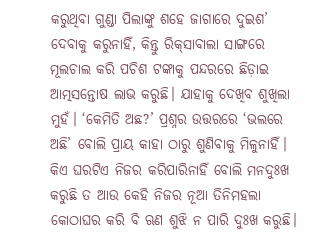କରୁଥିବା ଗୁଣ୍ଡା ପିଲାଙ୍କୁ ଶହେ ଜାଗାରେ ଦୁଇଶ’ ଦେବାକୁ କରୁନାହିଁ, କିନ୍ତୁ ରିକ୍‌ସାବାଲା ସାଙ୍ଗରେ ମୂଲଚାଲ କରି ପଚିଶ ଟଙ୍କାକୁ ପନ୍ଦରରେ ଛିଡ଼ାଇ ଆତ୍ମସନ୍ତୋଷ ଲାଭ କରୁଛି। ଯାହାକୁ ଦେଖିବ ଶୁଖିଲା ମୁହଁ। ‘କେମିତି ଅଛ?’ ପ୍ରଶ୍ନର ଉତ୍ତରରେ ‘ଭଲରେ ଅଛି’ ବୋଲି ପ୍ରାୟ କାହା ଠାରୁ ଶୁଣିବାକୁ ମିଳୁନାହିଁ। କିଏ ଘରଟିଏ ନିଜର କରିପାରିନାହିଁ ବୋଲି ମନଦୁଃଖ କରୁଛି ତ ଆଉ କେହି ନିଜର ନୂଆ ତିନିମହଲା କୋଠାଘର କରି ବି ଋଣ ଶୁଝି ନ ପାରି ଦୁଃଖ କରୁଛି।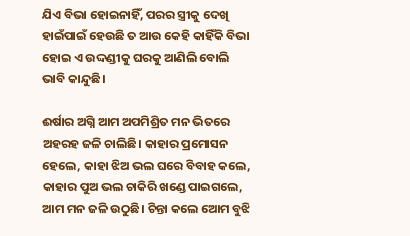ଯିଏ ବିଭା ହୋଇନାହିଁ, ପରର ସ୍ତ୍ରୀକୁ ଦେଖି ହାଇଁପାଇଁ ହେଉଛି ତ ଆଉ କେହି କାହିଁକି ବିଭା ହୋଇ ଏ ଉଦ୍ଦଣ୍ଡୀକୁ ଘରକୁ ଆଣିଲି ବୋଲି ଭାବି କାନ୍ଦୁଛି।

ଈର୍ଷାର ଅଗ୍ନି ଆମ ଅପମିଶ୍ରିତ ମନ ଭିତରେ ଅହରହ ଜଳି ଚାଲିଛି। କାହାର ପ୍ରମୋସନ ହେଲେ, କାହା ଝିଅ ଭଲ ଘରେ ବିବାହ କଲେ, କାହାର ପୁଅ ଭଲ ଚାକିରି ଖଣ୍ଡେ ପାଇଗଲେ, ଆମ ମନ ଜଳି ଉଠୁଛି। ଚିନ୍ତା କଲେ ଆ‌େମ ବୁଝି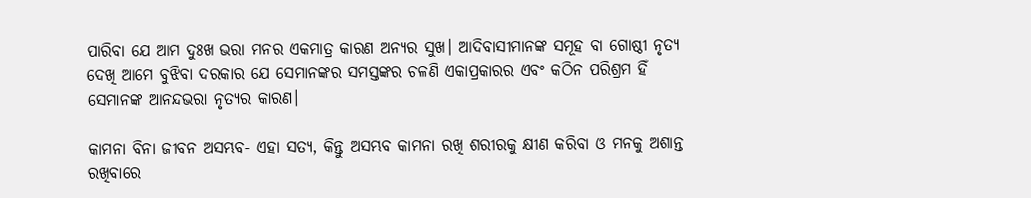ପାରିବା ଯେ ଆମ ଦୁଃଖ ଭରା ମନର ଏକମାତ୍ର କାରଣ ଅନ୍ୟର ସୁଖ। ଆଦିବାସୀମାନଙ୍କ ସମୂହ ବା ଗୋଷ୍ଠୀ ନୃତ୍ୟ ଦେଖି ଆମେ ବୁଝିବା ଦରକାର ଯେ ସେମାନଙ୍କର ସମସ୍ତଙ୍କର ଚଳଣି ଏକାପ୍ରକାରର ଏବଂ କଠିନ ପରିଶ୍ରମ ହିଁ ସେମାନଙ୍କ ଆନନ୍ଦଭରା ନୃତ୍ୟର କାରଣ।

କାମନା ବିନା ଜୀବନ ଅସମ୍ଭବ- ଏହା ସତ୍ୟ, କିନ୍ତୁ ଅସମ୍ଭବ କାମନା ରଖି ଶରୀରକୁ କ୍ଷୀଣ କରିବା ଓ ମନକୁ ଅଶାନ୍ତ ରଖିବାରେ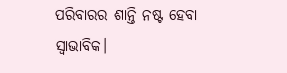ପରିବାରର ଶାନ୍ତି ନଷ୍ଟ ହେବା ସ୍ବାଭାବିକ।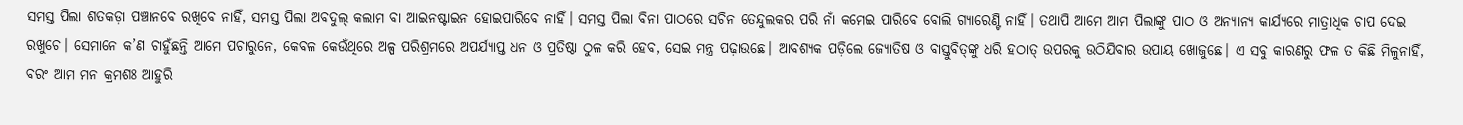ସମସ୍ତ ପିଲା ଶତକଡ଼ା ପଞ୍ଚାନବେ ରଖିବେ ନାହିଁ, ସମସ୍ତ ପିଲା ଅବଦୁଲ୍ କଲାମ ବା ଆଇନଷ୍ଟାଇନ ହୋଇପାରିବେ ନାହିଁ। ସମସ୍ତ ପିଲା ବିନା ପାଠରେ ସଚିନ ତେନ୍ଦୁଲକର ପରି ନାଁ କମେଇ ପାରିବେ ବୋଲି ଗ୍ୟାରେଣ୍ଟି ନାହିଁ। ତଥାପି ଆମେ ଆମ ପିଲାଙ୍କୁ ପାଠ ଓ ଅନ୍ୟାନ୍ୟ କାର୍ଯ୍ୟରେ ମାତ୍ରାଧିକ ଚାପ ଦେଇ ରଖୁଚେ। ସେମାନେ କ’ଣ ଚାହୁଁଛନ୍ତି ଆମେ ପଚାରୁନେ, କେବଳ କେଉଁଥିରେ ଅଳ୍ପ ପରିଶ୍ରମରେ ଅପର୍ଯ୍ୟାପ୍ତ ଧନ ଓ ପ୍ରତିଷ୍ଠା ଠୁଳ କରି ହେବ, ସେଇ ମନ୍ତ୍ର ପଢ଼ାଉଛେ। ଆବଶ୍ୟକ ପଡ଼ିଲେ ଜ୍ୟୋ‌ତିଷ ଓ ବାସ୍ତୁବିତ୍‌ଙ୍କୁ ଧରି ହଠାତ୍ ଉପରକୁ ଉଠିଯିବାର ଉପାୟ ଖୋଜୁଛେ। ଏ ସବୁ କାରଣରୁ ଫଳ ତ କିଛି ମିଳୁନାହିଁ, ବରଂ ଆମ ମନ କ୍ରମଶଃ ଆହୁରି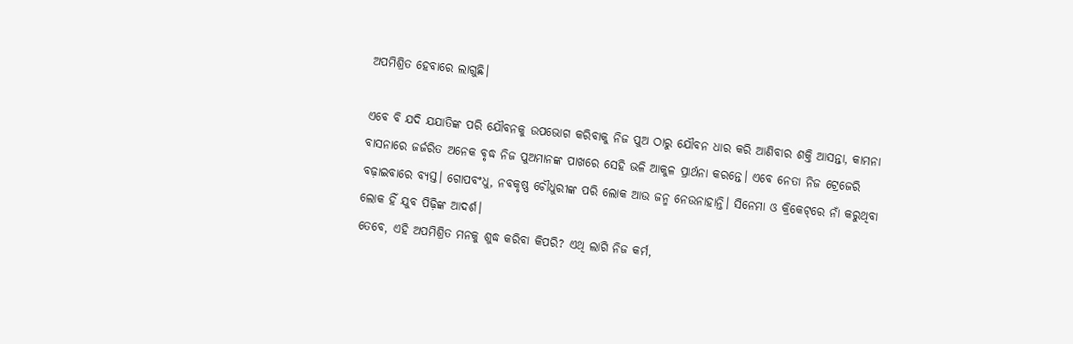ଅପମିଶ୍ରିତ ହେବାରେ ଲାଗୁଛି।

ଏବେ ବି ଯଦି ଯଯାତିଙ୍କ ପରି ଯୌବନକୁ ଉପଭୋଗ କରିବାକୁ ନିଜ ପୁଅ ଠାରୁ ଯୌବନ ଧାର କରି ଆଣିବାର ଶକ୍ତି ଆସନ୍ତା, କାମନା ବାସନାରେ ଜର୍ଜରିତ ଅନେକ ବୃଦ୍ଧ ନିଜ ପୁଅମାନଙ୍କ ପାଖରେ ସେହି ଭଳି ଆକୁଳ ପ୍ରାର୍ଥନା କରନ୍ତେ। ଏବେ ନେତା ନିଜ ଟ୍ରେଜେରି ବଢ଼ାଇବାରେ ବ୍ୟସ୍ତ। ଗୋପବଂଧୁ, ନବକୃଷ୍ଣ ଚୌଧୁରୀଙ୍କ ପରି ଲୋକ ଆଉ ଜନ୍ମ ନେଉନାହାନ୍ତି। ସିନେମା ଓ କ୍ରିକେଟ୍‌ରେ ନାଁ କରୁଥିବା ଲୋକ ହିଁ ଯୁବ ପିଢ଼ିଙ୍କ ଆଦର୍ଶ।
ତେବେ, ଏହି ଅପମିଶ୍ରିତ ମନକୁ ଶୁଦ୍ଧ କରିବା କିପରି? ଏଥି ଲାଗି ନିଜ କର୍ମ,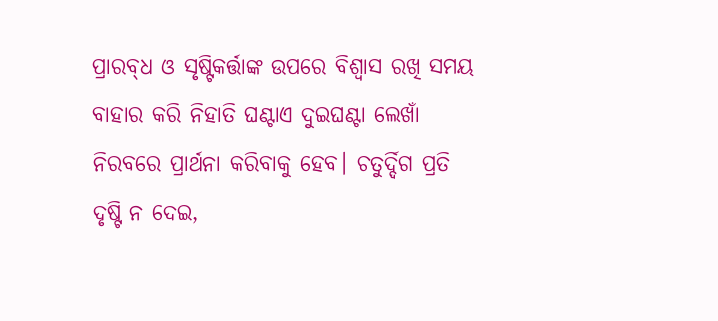ପ୍ରାରବ୍‌ଧ ଓ ସୃଷ୍ଟିକର୍ତ୍ତାଙ୍କ ଉପରେ ବିଶ୍ବାସ ରଖି ସମୟ ବାହାର କରି ନିହାତି ଘଣ୍ଟାଏ ଦୁଇଘଣ୍ଟା ଲେଖାଁ ନିରବରେ ପ୍ରାର୍ଥନା କରିବାକୁ ହେବ। ଚତୁର୍ଦ୍ଦିଗ ପ୍ରତି ଦୃଷ୍ଟି ନ ଦେଇ,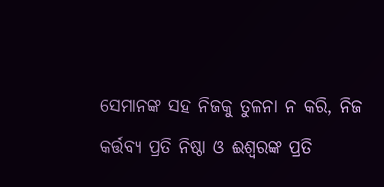ସେମାନଙ୍କ ସହ ନିଜକୁ ତୁଳନା ନ କରି, ନିଜ କର୍ତ୍ତବ୍ୟ ପ୍ରତି ନିଷ୍ଠା ଓ ଈଶ୍ବରଙ୍କ ପ୍ରତି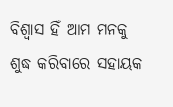ବିଶ୍ବାସ ହିଁ ଆମ ମନକୁ ଶୁଦ୍ଧ କରିବାରେ ସହାୟକ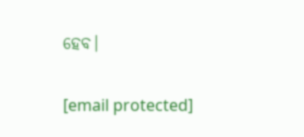ହେବ।

[email protected]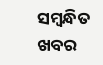ସମ୍ବନ୍ଧିତ ଖବର